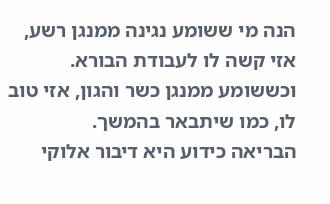הנה מי ששומע נגינה ממנגן רשע, אזי קשה לו לעבודת הבורא. וכששומע ממנגן כשר והגון, אזי טוב לו, כמו שיתבאר בהמשך.
הבריאה כידוע היא דיבור אלוקי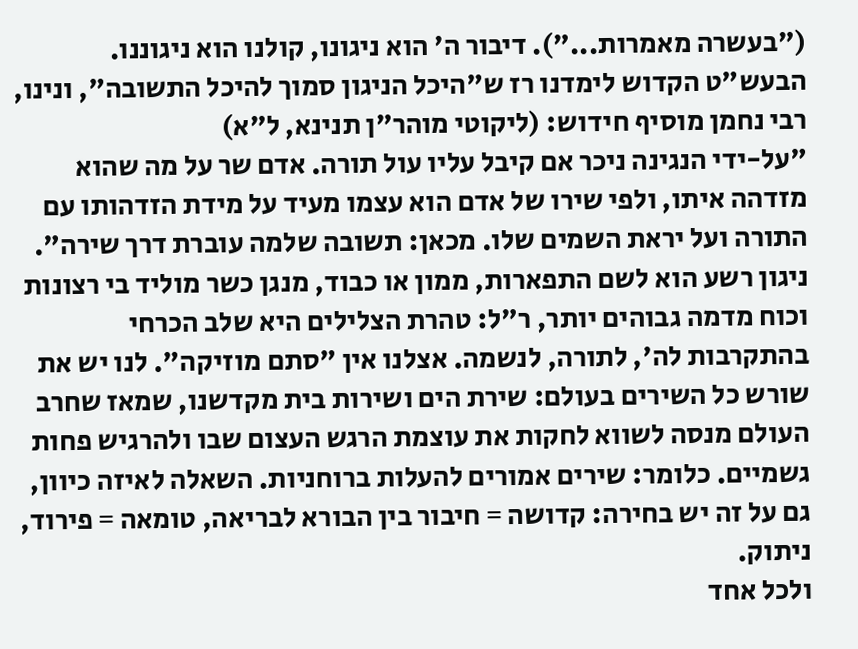("בעשרה מאמרות..."). דיבור ה' הוא ניגונו, קולנו הוא ניגוננו.
הבעש"ט הקדוש לימדנו רז ש"היכל הניגון סמוך להיכל התשובה", ונינו, רבי נחמן מוסיף חידוש: (ליקוטי מוהר"ן תנינא, ל"א)
"על-ידי הנגינה ניכר אם קיבל עליו עול תורה. אדם שר על מה שהוא מזדהה איתו, ולפי שירו של אדם הוא עצמו מעיד על מידת הזדהותו עם התורה ועל יראת השמים שלו. מכאן: תשובה שלמה עוברת דרך שירה".
ניגון רשע הוא לשם התפארות, ממון או כבוד, מנגן כשר מוליד בי רצונות וכוח מדמה גבוהים יותר, ר"ל: טהרת הצלילים היא שלב הכרחי בהתקרבות לה', לתורה, לנשמה. אצלנו אין "סתם מוזיקה". לנו יש את שורש כל השירים בעולם: שירת הים ושירות בית מקדשנו, שמאז שחרב העולם מנסה לשווא לחקות את עוצמת הרגש העצום שבו ולהרגיש פחות גשמיים. כלומר: שירים אמורים להעלות ברוחניות. השאלה לאיזה כיוון, גם על זה יש בחירה: קדושה = חיבור בין הבורא לבריאה, טומאה = פירוד, ניתוק.
ולכל אחד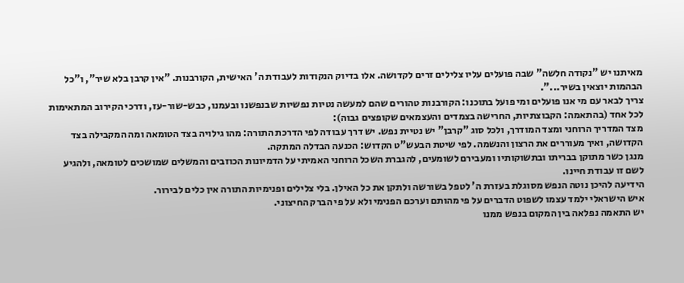מאיתנו יש "נקודה חלשה" שבה פועלים עליו צלילים זרים לקדושה. אלו בדיוק הנקודות לעבודת ה' האישית, הקורבנות. "אין קרבן בלא שיר", ו"כל הבהמות יוצאין בשיר...".
צריך לבאר עם מי אנו פועלים ומי פועל בתוכנו: הקורבנות טהורים שהם למעשה נטיות נפשיות שבנפשנו ובעמנו, כבש-שור-עז, ודרכי הקירוב המתאימות לכל אחד (בהתאמה: הקבוצתיות, החרישה בצמדים והעצמאים שקופצים גבוה):
מצד המדריך הרוחני ומצד המודרך, ולכל סוג "קרבן" יש נטיית נפש. יש דרך עבודה לפי הדרכת התורה: מהו גילויה בצד הטומאה ומה המקבילה בצד הקדושה, ואיך מעוררים את הרצון והנשמה. לפי שיטת הבעש"ט הקדוש: הכנעה הבדלה המתקה.
מנגן כשר מתוקן בבריתו ובתשוקותיו ומעבירם לשומעים, להגברת השכל הרוחני האמיתי על הדמיונות הכוזבים והמשלים שמושכים לטומאה, ולהגיע לשם זו עבודת חיינו.
הידיעה להיכן נוטה הנפש מסוגלת בעזרת ה' לטפל בשורשה ולתקן את כל האילן. בלי צלילים ופנימיות התורה אין כלים לבירור.
איש הישראלי ילמד עצמו לשפוט הדברים על פי מהותם וערכם הפנימי ולא על פי הברק החיצוני.
יש התאמה נפלאה בין המקום בנפש ממנו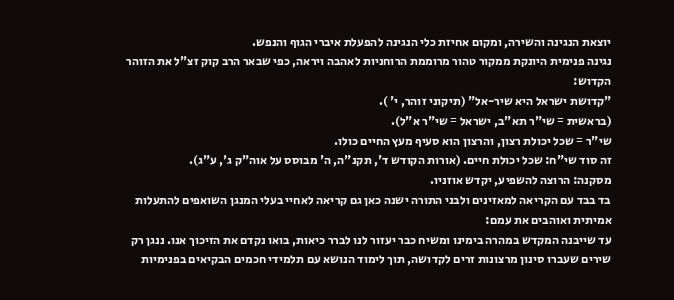יוצאת הנגינה והשירה, ומקום אחיזת כלי הנגינה להפעלת איברי הגוף והנפש.
נגינה פנימית היונקת ממקור טהור מרוממת הרוחניות לאהבה ויראה, כפי שבאר הרב קוק זצ"ל את הזוהר הקדוש:
"קדושת ישראל היא שיר-אל" (תיקוני זוהר, י' ).
(בראשית = שי"ר תא"ב, ישראל = שי"ר א"ל).
שי"ר = שכל יכולת רצון, והרצון הוא סעיף מעץ החיים כולו.
זה סוד שי"ח: שכל יכולת חיים. (אורות הקודש ד', תקנ"ה, ה' מבוסס על אוה"ק ג', ע"ג).
מסקנה: הרוצה להשפיע, יקדש אוזניו.
בד בבד עם הקריאה למאזינים ולבני התורה ישנה כאן גם קריאה לאחיי בעלי המנגן השואפים להתעלות אמיתית ואוהבים את עמם:
עד שייבנה המקדש במהרה בימינו ומשיח כבר יעזור לנו לברר כיאות, בואו נקדם את הזיכוך אנו. ננגן רק שירים שעברו סינון מרצונות זרים לקדושה, תוך לימוד הנושא עם תלמידי חכמים הבקיאים בפנימיות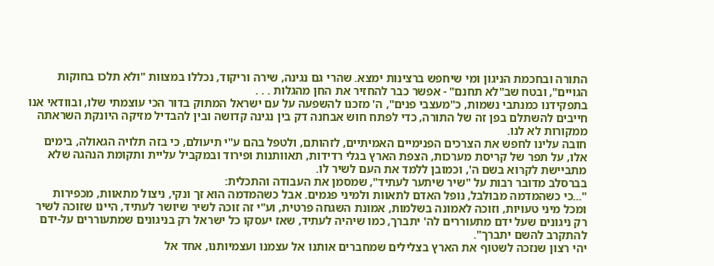התורה ובחכמת הניגון ומי שיחפש ברצינות ימצא. שהרי גם נגינה, שירה וריקוד, נכללו במצוות "ולא תלכו בחוקות הגויים", ובטח שב"לא תחנם" - אפשר כבר להחזיר את החן מהגלות . . .
בתפקידנו כמנתבי נשמות, כ"מעצבי פנים", ה' מזכנו להשפעה על עם ישראל המתוק בדור הכי עוצמתי שלו, ובוודאי אנו חייבים להשתלם בפן זה של התורה, כדי לפתח חוש אבחנה דק בין נגינה קדושה ובין להבדיל מזיקה היונקת השראתה ממקורות לא לנו.
חובה עלינו לחפש את הצרכים הפנימיים האמיתיים, לזהותם, ולטפל בהם ע"י תיעולם, כי בזה תלויה הגאולה, בימים אלו, על תפר של קריסת מערכות, הצפת הארץ בגלי רדידות, תאוותנות ופירוד ובמקביל עליית ותקומת הנהגה שלא מתביישת לקרוא בשם ה', וכמובן ללמד את העם לשיר לו.
בברסלב מדובר רבות על "שיר שיתער לעתיד", שמסמן את העבודה והתכלית:
"...כי כשהמדמה מבולבל, נופל האדם לתאוות ולמיני פגמים. אבל כשהמדמה הוא זך ונקי, ניצול מתאוות, מכפירות ומכל מיני טעויות, וזוכה לאמונה בשלמות, אמונת השגחה פרטית, וע"י זה זוכה לשיר שיושר לעתיד, היינו שזוכה לשיר רק ניגונים שעל ידם מתעוררים לה' יתברך, כמו שיהיה לעתיד, שאז יעסקו כל ישראל רק בניגונים שמתעוררים על-ידם להתקרב להשם יתברך".
יהי רצון שנזכה לשטוף את הארץ בצלילים שמחברים אותנו אל עצמנו ועצמיותנו, אחד אל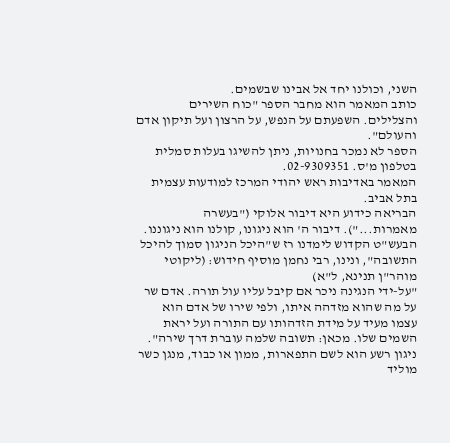השני, וכולנו יחד אל אבינו שבשמים.
כותב המאמר הוא מחבר הספר "כוח השירים והצלילים. השפעתם על הנפש, על הרצון ועל תיקון אדם והעולם".
הספר לא נמכר בחנויות, ניתן להשיגו בעלות סמלית בטלפון מ'ס. 02-9309351.
המאמר באדיבות ראש יהודי המרכז למודעות עצמית בתל אביב.
הבריאה כידוע היא דיבור אלוקי ("בעשרה מאמרות..."). דיבור ה' הוא ניגונו, קולנו הוא ניגוננו.
הבעש"ט הקדוש לימדנו רז ש"היכל הניגון סמוך להיכל התשובה", ונינו, רבי נחמן מוסיף חידוש: (ליקוטי מוהר"ן תנינא, ל"א)
"על-ידי הנגינה ניכר אם קיבל עליו עול תורה. אדם שר על מה שהוא מזדהה איתו, ולפי שירו של אדם הוא עצמו מעיד על מידת הזדהותו עם התורה ועל יראת השמים שלו. מכאן: תשובה שלמה עוברת דרך שירה".
ניגון רשע הוא לשם התפארות, ממון או כבוד, מנגן כשר מוליד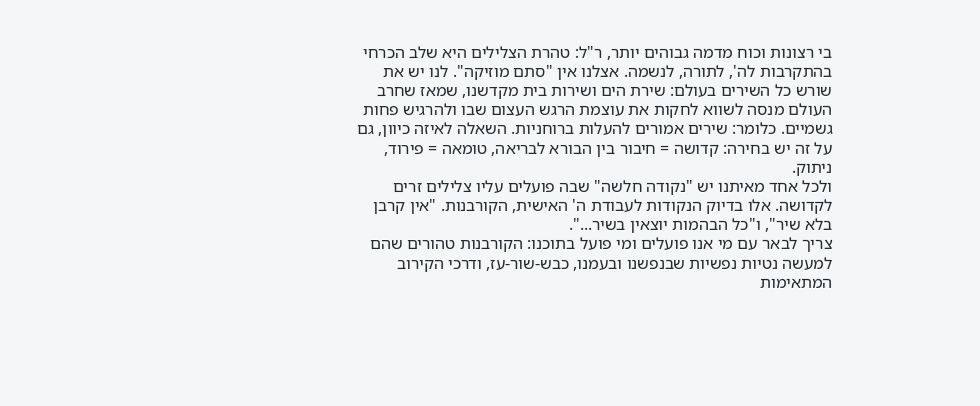בי רצונות וכוח מדמה גבוהים יותר, ר"ל: טהרת הצלילים היא שלב הכרחי בהתקרבות לה', לתורה, לנשמה. אצלנו אין "סתם מוזיקה". לנו יש את שורש כל השירים בעולם: שירת הים ושירות בית מקדשנו, שמאז שחרב העולם מנסה לשווא לחקות את עוצמת הרגש העצום שבו ולהרגיש פחות גשמיים. כלומר: שירים אמורים להעלות ברוחניות. השאלה לאיזה כיוון, גם על זה יש בחירה: קדושה = חיבור בין הבורא לבריאה, טומאה = פירוד, ניתוק.
ולכל אחד מאיתנו יש "נקודה חלשה" שבה פועלים עליו צלילים זרים לקדושה. אלו בדיוק הנקודות לעבודת ה' האישית, הקורבנות. "אין קרבן בלא שיר", ו"כל הבהמות יוצאין בשיר...".
צריך לבאר עם מי אנו פועלים ומי פועל בתוכנו: הקורבנות טהורים שהם למעשה נטיות נפשיות שבנפשנו ובעמנו, כבש-שור-עז, ודרכי הקירוב המתאימות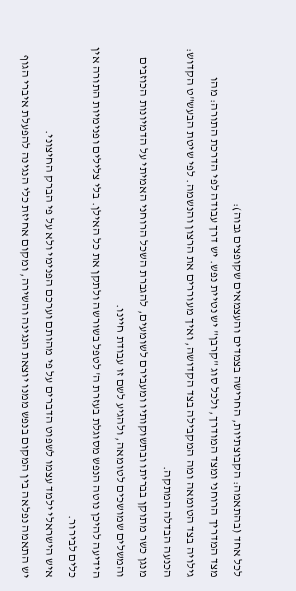לכל אחד (בהתאמה: הקבוצתיות, החרישה בצמדים והעצמאים שקופצים גבוה):
מצד המדריך הרוחני ומצד המודרך, ולכל סוג "קרבן" יש נטיית נפש. יש דרך עבודה לפי הדרכת התורה: מהו גילויה בצד הטומאה ומה המקבילה בצד הקדושה, ואיך מעוררים את הרצון והנשמה. לפי שיטת הבעש"ט הקדוש: הכנעה הבדלה המתקה.
מנגן כשר מתוקן בבריתו ובתשוקותיו ומעבירם לשומעים, להגברת השכל הרוחני האמיתי על הדמיונות הכוזבים והמשלים שמושכים לטומאה, ולהגיע לשם זו עבודת חיינו.
הידיעה להיכן נוטה הנפש מסוגלת בעזרת ה' לטפל בשורשה ולתקן את כל האילן. בלי צלילים ופנימיות התורה אין כלים לבירור.
איש הישראלי ילמד עצמו לשפוט הדברים על פי מהותם וערכם הפנימי ולא על פי הברק החיצוני.
יש התאמה נפלאה בין המקום בנפש ממנו יוצאת הנגינה והשירה, ומקום אחיזת כלי הנגינה להפעלת איברי הגוף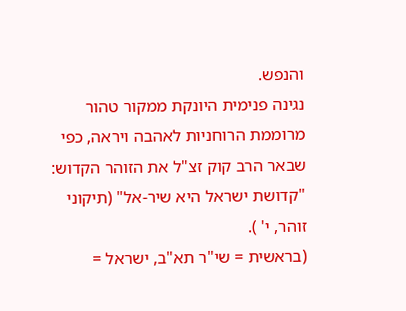והנפש.
נגינה פנימית היונקת ממקור טהור מרוממת הרוחניות לאהבה ויראה, כפי שבאר הרב קוק זצ"ל את הזוהר הקדוש:
"קדושת ישראל היא שיר-אל" (תיקוני זוהר, י' ).
(בראשית = שי"ר תא"ב, ישראל =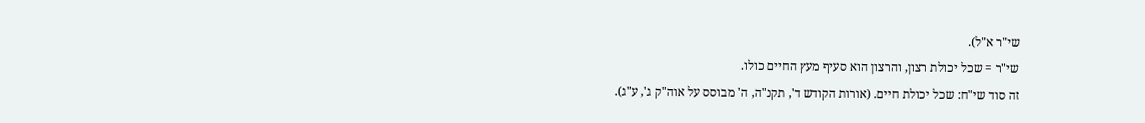שי"ר א"ל).
שי"ר = שכל יכולת רצון, והרצון הוא סעיף מעץ החיים כולו.
זה סוד שי"ח: שכל יכולת חיים. (אורות הקודש ד', תקנ"ה, ה' מבוסס על אוה"ק ג', ע"ג).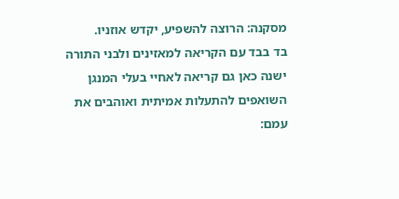מסקנה: הרוצה להשפיע, יקדש אוזניו.
בד בבד עם הקריאה למאזינים ולבני התורה ישנה כאן גם קריאה לאחיי בעלי המנגן השואפים להתעלות אמיתית ואוהבים את עמם: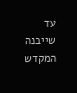עד שייבנה המקדש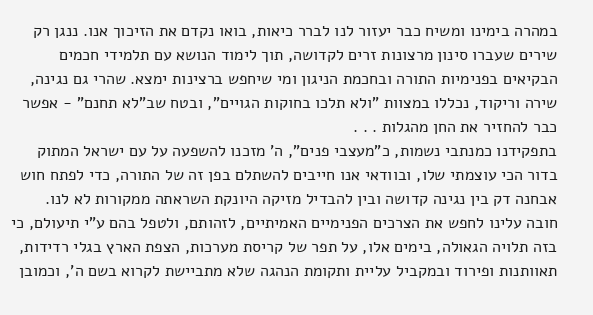במהרה בימינו ומשיח כבר יעזור לנו לברר כיאות, בואו נקדם את הזיכוך אנו. ננגן רק שירים שעברו סינון מרצונות זרים לקדושה, תוך לימוד הנושא עם תלמידי חכמים הבקיאים בפנימיות התורה ובחכמת הניגון ומי שיחפש ברצינות ימצא. שהרי גם נגינה, שירה וריקוד, נכללו במצוות "ולא תלכו בחוקות הגויים", ובטח שב"לא תחנם" - אפשר כבר להחזיר את החן מהגלות . . .
בתפקידנו כמנתבי נשמות, כ"מעצבי פנים", ה' מזכנו להשפעה על עם ישראל המתוק בדור הכי עוצמתי שלו, ובוודאי אנו חייבים להשתלם בפן זה של התורה, כדי לפתח חוש אבחנה דק בין נגינה קדושה ובין להבדיל מזיקה היונקת השראתה ממקורות לא לנו.
חובה עלינו לחפש את הצרכים הפנימיים האמיתיים, לזהותם, ולטפל בהם ע"י תיעולם, כי בזה תלויה הגאולה, בימים אלו, על תפר של קריסת מערכות, הצפת הארץ בגלי רדידות, תאוותנות ופירוד ובמקביל עליית ותקומת הנהגה שלא מתביישת לקרוא בשם ה', וכמובן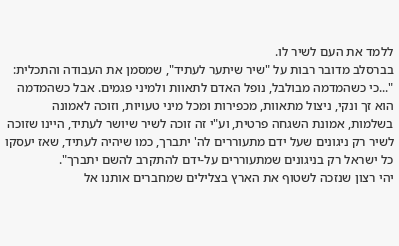ללמד את העם לשיר לו.
בברסלב מדובר רבות על "שיר שיתער לעתיד", שמסמן את העבודה והתכלית:
"...כי כשהמדמה מבולבל, נופל האדם לתאוות ולמיני פגמים. אבל כשהמדמה הוא זך ונקי, ניצול מתאוות, מכפירות ומכל מיני טעויות, וזוכה לאמונה בשלמות, אמונת השגחה פרטית, וע"י זה זוכה לשיר שיושר לעתיד, היינו שזוכה לשיר רק ניגונים שעל ידם מתעוררים לה' יתברך, כמו שיהיה לעתיד, שאז יעסקו כל ישראל רק בניגונים שמתעוררים על-ידם להתקרב להשם יתברך".
יהי רצון שנזכה לשטוף את הארץ בצלילים שמחברים אותנו אל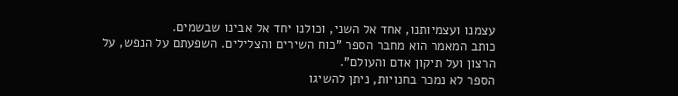עצמנו ועצמיותנו, אחד אל השני, וכולנו יחד אל אבינו שבשמים.
כותב המאמר הוא מחבר הספר "כוח השירים והצלילים. השפעתם על הנפש, על הרצון ועל תיקון אדם והעולם".
הספר לא נמכר בחנויות, ניתן להשיגו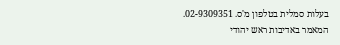בעלות סמלית בטלפון מ'ס. 02-9309351.
המאמר באדיבות ראש יהודי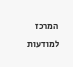המרכז למודעות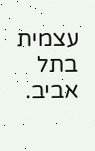עצמית בתל אביב.